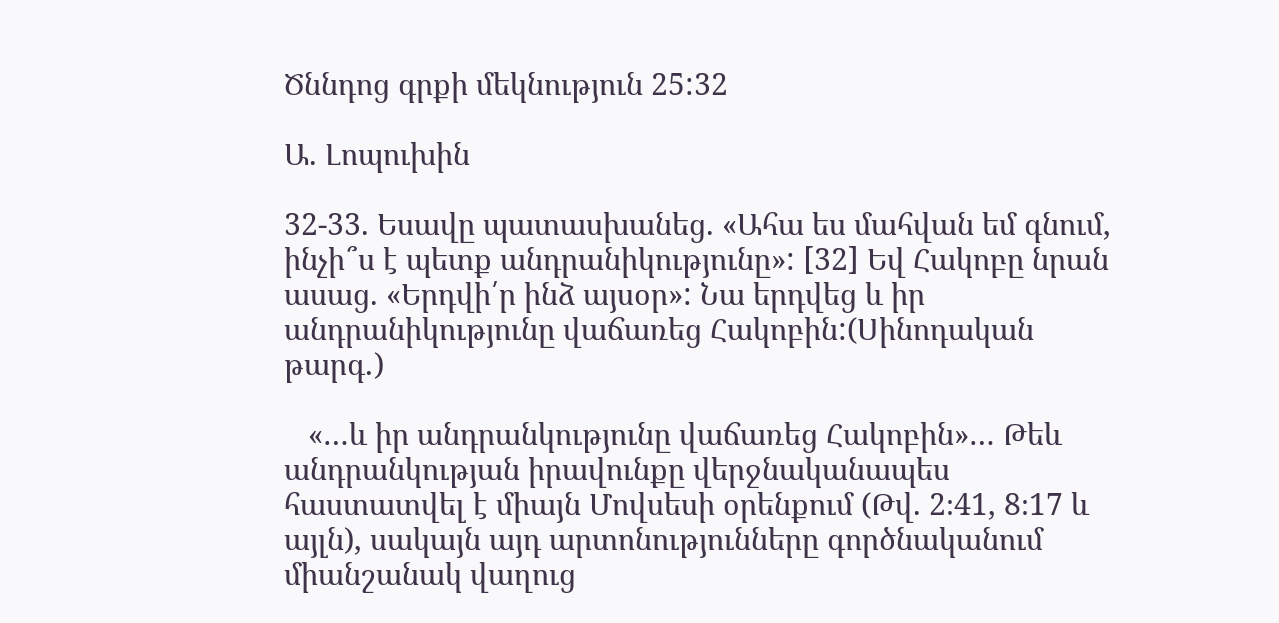Ծննդոց գրքի մեկնություն 25:32

Ա. Լոպուխին

32-33. Եսավը պատասխանեց. «Ահա ես մահվան եմ գնում, ինչի՞ս է պետք անդրանիկությունը»: [32] Եվ Հակոբը նրան ասաց. «Երդվի՛ր ինձ այսօր»: Նա երդվեց և իր անդրանիկությունը վաճառեց Հակոբին:(Սինոդական թարգ․)

   «…և իր անդրանկությունը վաճառեց Հակոբին»… Թեև անդրանկության իրավունքը վերջնականապես հաստատվել է միայն Մովսեսի օրենքում (Թվ. 2։41, 8։17 և այլն), սակայն այդ արտոնությունները գործնականում միանշանակ վաղուց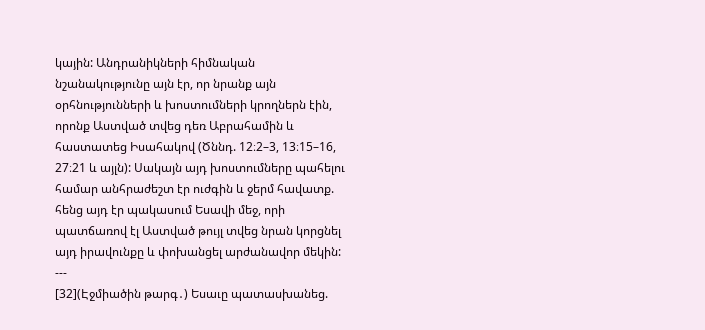կային: Անդրանիկների հիմնական նշանակությունը այն էր, որ նրանք այն օրհնությունների և խոստումների կրողներն էին, որոնք Աստված տվեց դեռ Աբրահամին և հաստատեց Իսահակով (Ծննդ. 12։2–3, 13։15–16, 27։21 և այլն): Սակայն այդ խոստումները պահելու համար անհրաժեշտ էր ուժգին և ջերմ հավատք. հենց այդ էր պակասում Եսավի մեջ, որի պատճառով էլ Աստված թույլ տվեց նրան կորցնել այդ իրավունքը և փոխանցել արժանավոր մեկին:
---
[32](Էջմիածին թարգ․) Եսաւը պատասխանեց.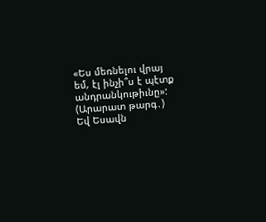«Ես մեռնելու վրայ եմ, էլ ինչի՞ս է պէտք անդրանկութիւնը»:
(Արարատ թարգ․) Եվ Եսավն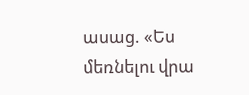ասաց. «Ես մեռնելու վրա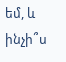եմ, և ինչի՞ս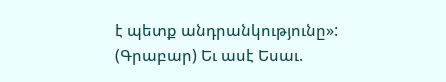է պետք անդրանկությունը»:
(Գրաբար) Եւ ասէ Եսաւ.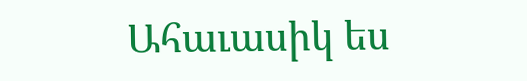Ահաւասիկ ես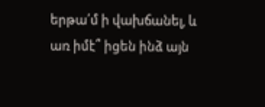երթա՛մ ի վախճանել, և առ իմէ՞ իցեն ինձ այն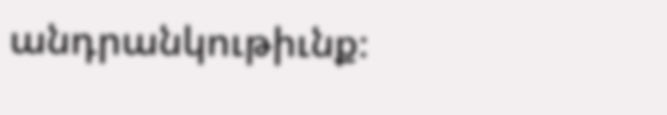անդրանկութիւնք։